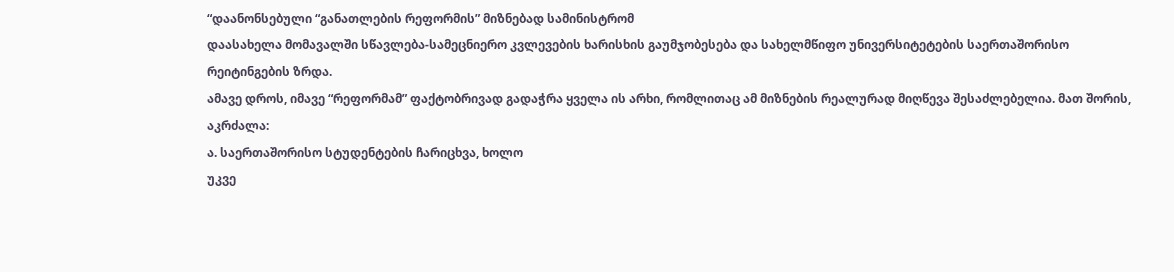“დაანონსებული “განათლების რეფორმის” მიზნებად სამინისტრომ
დაასახელა მომავალში სწავლება-სამეცნიერო კვლევების ხარისხის გაუმჯობესება და სახელმწიფო უნივერსიტეტების საერთაშორისო რეიტინგების ზრდა.
ამავე დროს, იმავე “რეფორმამ” ფაქტობრივად გადაჭრა ყველა ის არხი, რომლითაც ამ მიზნების რეალურად მიღწევა შესაძლებელია. მათ შორის, აკრძალა:
ა. საერთაშორისო სტუდენტების ჩარიცხვა, ხოლო
უკვე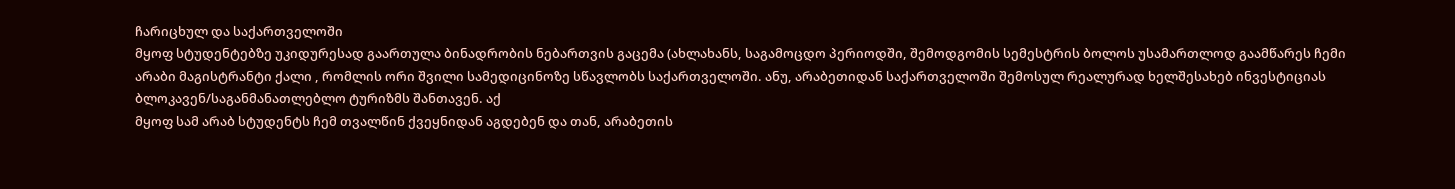ჩარიცხულ და საქართველოში
მყოფ სტუდენტებზე უკიდურესად გაართულა ბინადრობის ნებართვის გაცემა (ახლახანს, საგამოცდო პერიოდში, შემოდგომის სემესტრის ბოლოს უსამართლოდ გაამწარეს ჩემი არაბი მაგისტრანტი ქალი , რომლის ორი შვილი სამედიცინოზე სწავლობს საქართველოში. ანუ, არაბეთიდან საქართველოში შემოსულ რეალურად ხელშესახებ ინვესტიციას ბლოკავენ/საგანმანათლებლო ტურიზმს შანთავენ. აქ
მყოფ სამ არაბ სტუდენტს ჩემ თვალწინ ქვეყნიდან აგდებენ და თან, არაბეთის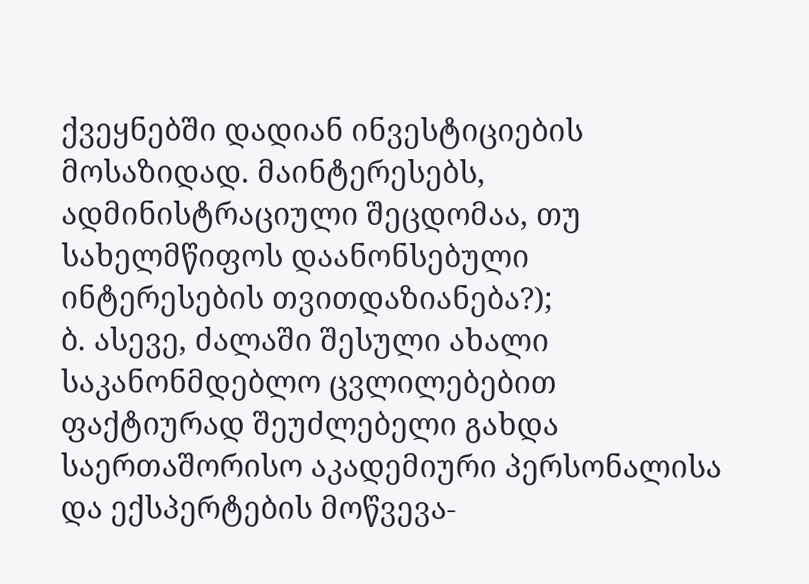ქვეყნებში დადიან ინვესტიციების მოსაზიდად. მაინტერესებს, ადმინისტრაციული შეცდომაა, თუ სახელმწიფოს დაანონსებული ინტერესების თვითდაზიანება?);
ბ. ასევე, ძალაში შესული ახალი საკანონმდებლო ცვლილებებით ფაქტიურად შეუძლებელი გახდა საერთაშორისო აკადემიური პერსონალისა და ექსპერტების მოწვევა-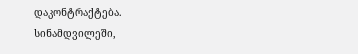დაკონტრაქტება.
სინამდვილეში,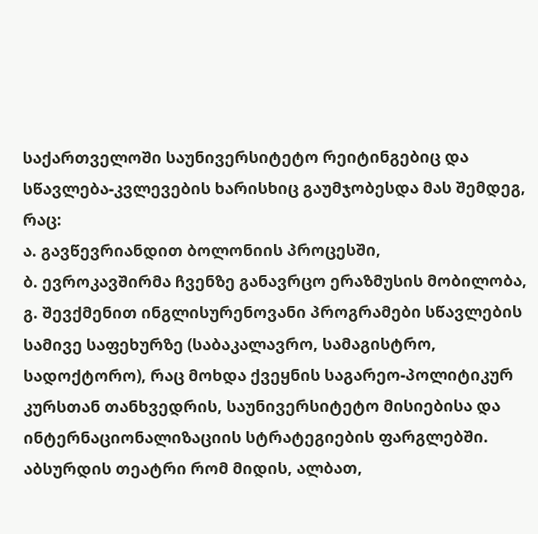საქართველოში საუნივერსიტეტო რეიტინგებიც და სწავლება-კვლევების ხარისხიც გაუმჯობესდა მას შემდეგ, რაც:
ა. გავწევრიანდით ბოლონიის პროცესში,
ბ. ევროკავშირმა ჩვენზე განავრცო ერაზმუსის მობილობა,
გ. შევქმენით ინგლისურენოვანი პროგრამები სწავლების სამივე საფეხურზე (საბაკალავრო, სამაგისტრო, სადოქტორო), რაც მოხდა ქვეყნის საგარეო-პოლიტიკურ კურსთან თანხვედრის, საუნივერსიტეტო მისიებისა და ინტერნაციონალიზაციის სტრატეგიების ფარგლებში.
აბსურდის თეატრი რომ მიდის, ალბათ,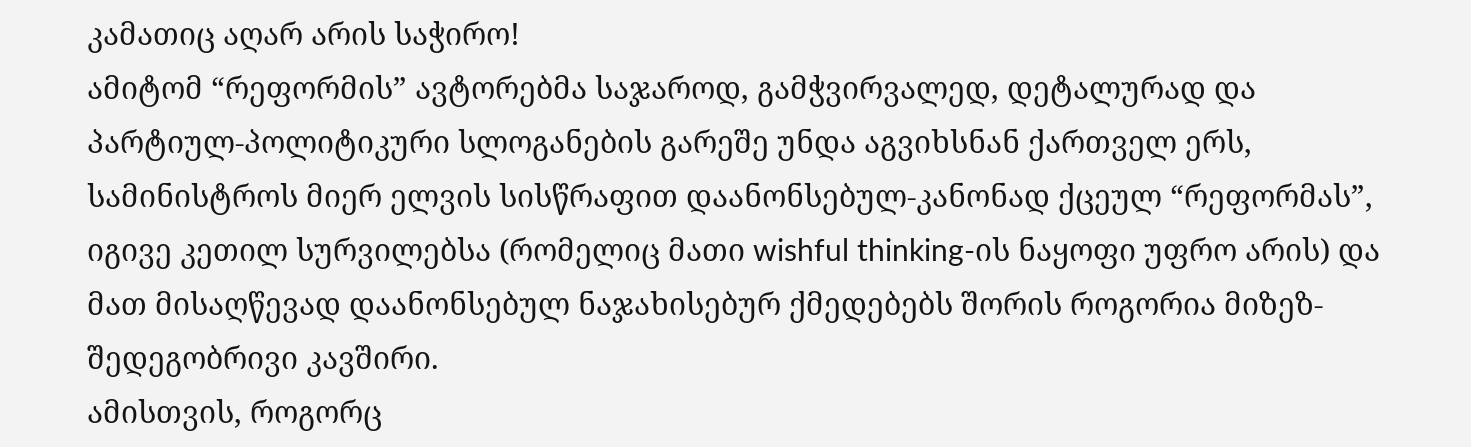კამათიც აღარ არის საჭირო!
ამიტომ “რეფორმის” ავტორებმა საჯაროდ, გამჭვირვალედ, დეტალურად და პარტიულ-პოლიტიკური სლოგანების გარეშე უნდა აგვიხსნან ქართველ ერს,
სამინისტროს მიერ ელვის სისწრაფით დაანონსებულ-კანონად ქცეულ “რეფორმას”, იგივე კეთილ სურვილებსა (რომელიც მათი wishful thinking-ის ნაყოფი უფრო არის) და მათ მისაღწევად დაანონსებულ ნაჯახისებურ ქმედებებს შორის როგორია მიზეზ-შედეგობრივი კავშირი.
ამისთვის, როგორც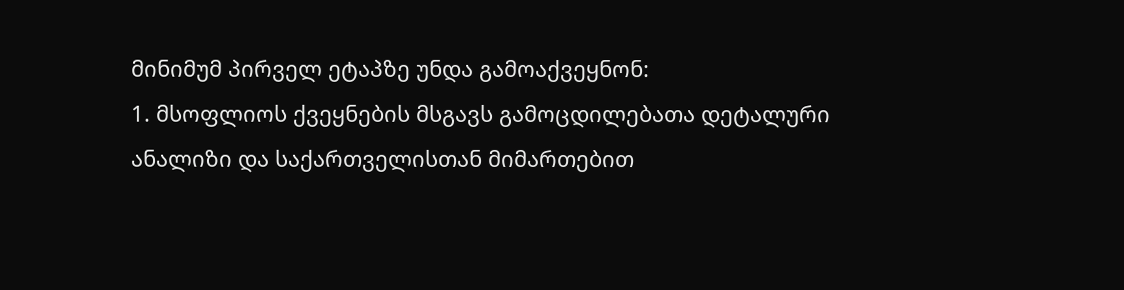მინიმუმ პირველ ეტაპზე უნდა გამოაქვეყნონ:
1. მსოფლიოს ქვეყნების მსგავს გამოცდილებათა დეტალური ანალიზი და საქართველისთან მიმართებით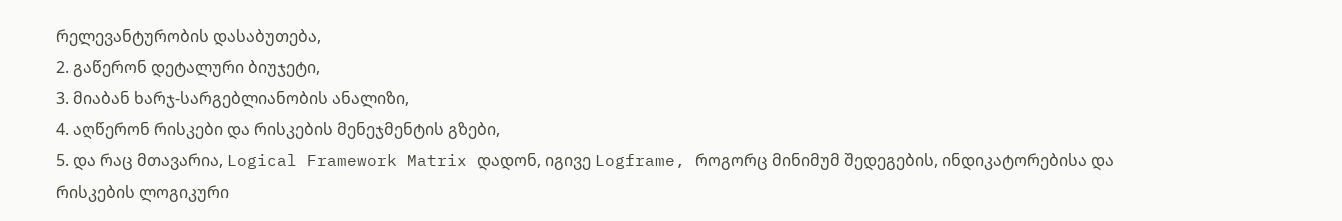რელევანტურობის დასაბუთება,
2. გაწერონ დეტალური ბიუჯეტი,
3. მიაბან ხარჯ-სარგებლიანობის ანალიზი,
4. აღწერონ რისკები და რისკების მენეჯმენტის გზები,
5. და რაც მთავარია, Logical Framework Matrix დადონ, იგივე Logframe, როგორც მინიმუმ შედეგების, ინდიკატორებისა და რისკების ლოგიკური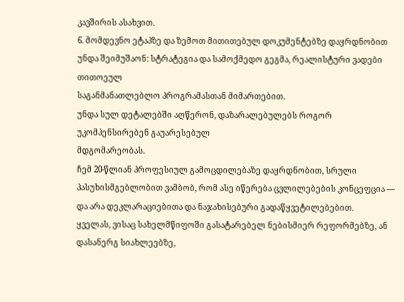კავშირის ასახვით.
6. მომდევნო ეტაპზე და ზემოთ მითითებულ დოკუმენტებზე დაყრდნობით უნდა შეიმუშაონ: სტრატეგია და სამოქმედო გეგმა, რეალისტური ვადები თითოეულ
საგანმანათლებლო პროგრამასთან მიმართებით.
უნდა სულ დეტალებში აღწერონ, დაზარალებულებს როგორ უკომპენსირებენ გაუარესებულ
მდგომარეობას.
ჩემ 20-წლიან პროფესიულ გამოცდილებაზე დაყრდნობით, სრული პასუხისმგებლობით ვამბობ, რომ ასე იწერება ცვლილებების კონცეფცია — და არა დეკლარაციებითა და ნაჯახისებური გადაწყვეტილებებით.
ყველას, ვისაც სახელმწიფოში გასატარებელ ნებისმიერ რეფორმებზე, ან დასანერგ სიახლეებზე,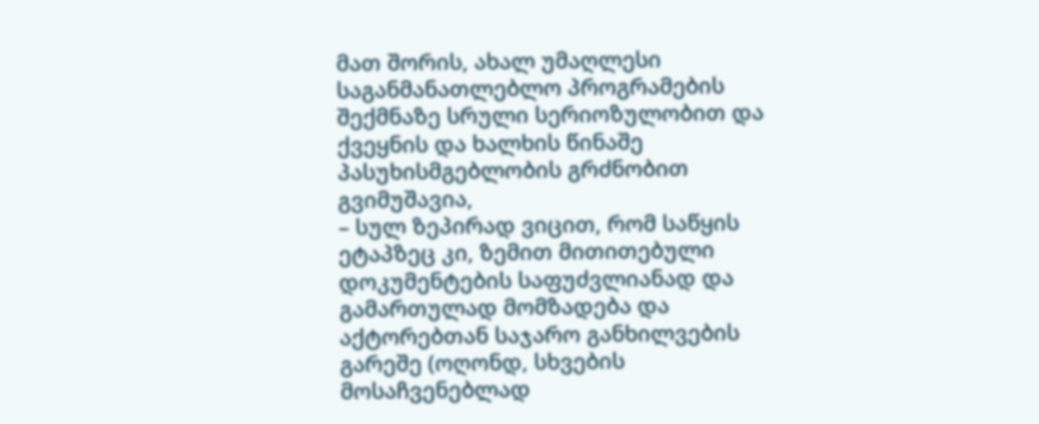მათ შორის, ახალ უმაღლესი საგანმანათლებლო პროგრამების შექმნაზე სრული სერიოზულობით და ქვეყნის და ხალხის წინაშე პასუხისმგებლობის გრძნობით გვიმუშავია,
– სულ ზეპირად ვიცით, რომ საწყის ეტაპზეც კი, ზემით მითითებული დოკუმენტების საფუძვლიანად და გამართულად მომზადება და აქტორებთან საჯარო განხილვების გარეშე (ოღონდ, სხვების მოსაჩვენებლად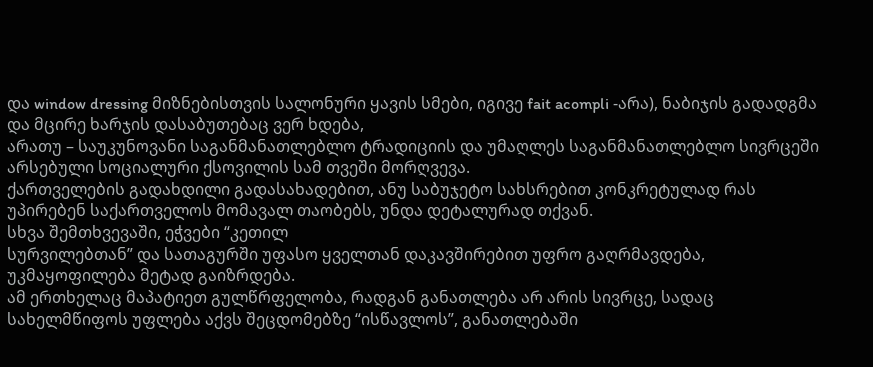და window dressing მიზნებისთვის სალონური ყავის სმები, იგივე fait acompli -არა), ნაბიჯის გადადგმა და მცირე ხარჯის დასაბუთებაც ვერ ხდება,
არათუ – საუკუნოვანი საგანმანათლებლო ტრადიციის და უმაღლეს საგანმანათლებლო სივრცეში არსებული სოციალური ქსოვილის სამ თვეში მორღვევა.
ქართველების გადახდილი გადასახადებით, ანუ საბუჯეტო სახსრებით კონკრეტულად რას უპირებენ საქართველოს მომავალ თაობებს, უნდა დეტალურად თქვან.
სხვა შემთხვევაში, ეჭვები “კეთილ
სურვილებთან” და სათაგურში უფასო ყველთან დაკავშირებით უფრო გაღრმავდება,
უკმაყოფილება მეტად გაიზრდება.
ამ ერთხელაც მაპატიეთ გულწრფელობა, რადგან განათლება არ არის სივრცე, სადაც სახელმწიფოს უფლება აქვს შეცდომებზე “ისწავლოს”, განათლებაში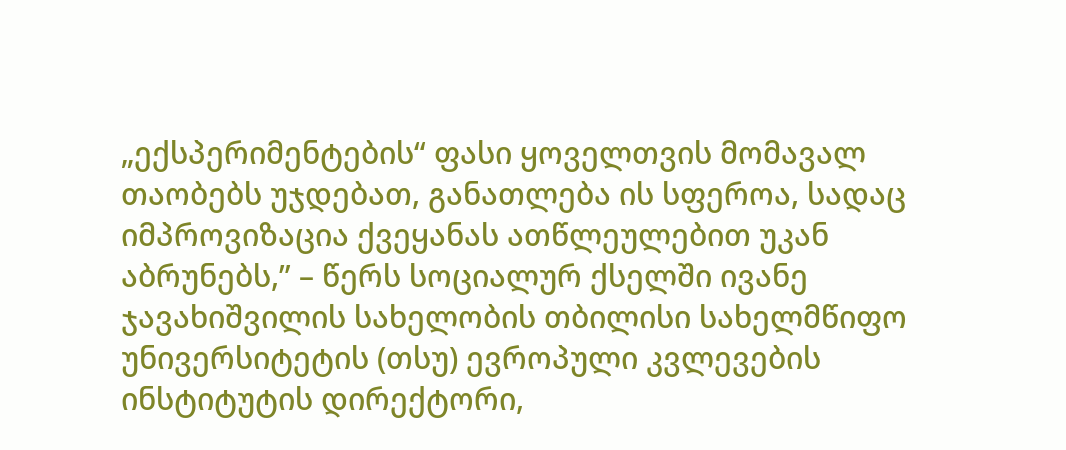„ექსპერიმენტების“ ფასი ყოველთვის მომავალ თაობებს უჯდებათ, განათლება ის სფეროა, სადაც იმპროვიზაცია ქვეყანას ათწლეულებით უკან აბრუნებს,” – წერს სოციალურ ქსელში ივანე ჯავახიშვილის სახელობის თბილისი სახელმწიფო უნივერსიტეტის (თსუ) ევროპული კვლევების ინსტიტუტის დირექტორი,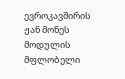ევროკავშირის ჟან მონეს მოდულის მფლობელი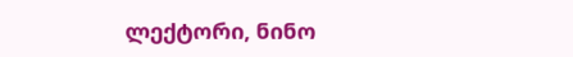ლექტორი, ნინო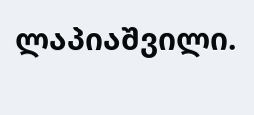ლაპიაშვილი.